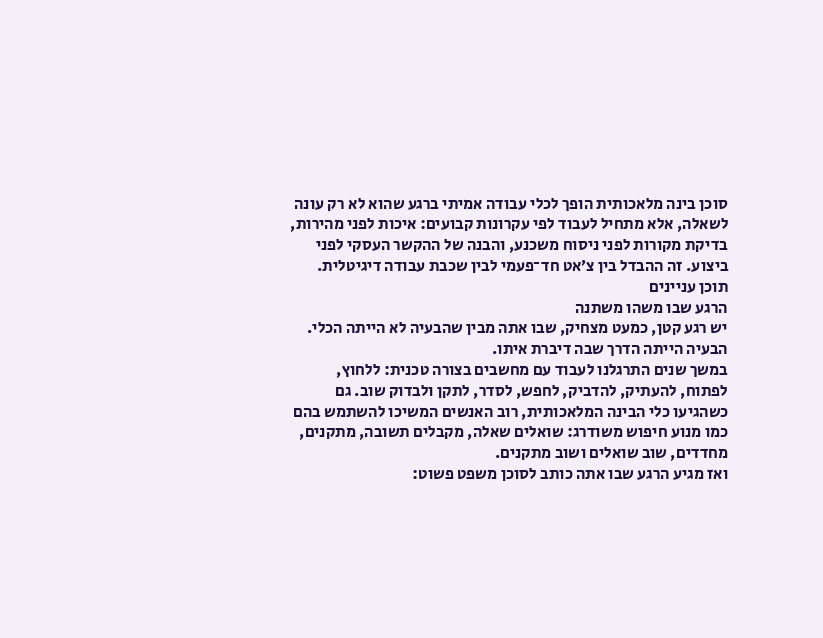סוכן בינה מלאכותית הופך לכלי עבודה אמיתי ברגע שהוא לא רק עונה לשאלה, אלא מתחיל לעבוד לפי עקרונות קבועים: איכות לפני מהירות, בדיקת מקורות לפני ניסוח משכנע, והבנה של ההקשר העסקי לפני ביצוע. זה ההבדל בין צ׳אט חד־פעמי לבין שכבת עבודה דיגיטלית.
תוכן עניינים
הרגע שבו משהו משתנה
יש רגע קטן, כמעט מצחיק, שבו אתה מבין שהבעיה לא הייתה הכלי. הבעיה הייתה הדרך שבה דיברת איתו.
במשך שנים התרגלנו לעבוד עם מחשבים בצורה טכנית: ללחוץ, לפתוח, להעתיק, להדביק, לחפש, לסדר, לתקן ולבדוק שוב. גם כשהגיעו כלי הבינה המלאכותית, רוב האנשים המשיכו להשתמש בהם כמו מנוע חיפוש משודרג: שואלים שאלה, מקבלים תשובה, מתקנים, מחדדים, שוב שואלים ושוב מתקנים.
ואז מגיע הרגע שבו אתה כותב לסוכן משפט פשוט: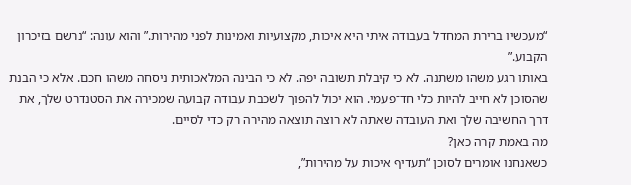“מעכשיו ברירת המחדל בעבודה איתי היא איכות, מקצועיות ואמינות לפני מהירות.” והוא עונה: “נרשם בזיכרון הקבוע.”
באותו רגע משהו משתנה. לא כי קיבלת תשובה יפה. לא כי הבינה המלאכותית ניסחה משהו חכם. אלא כי הבנת שהסוכן לא חייב להיות כלי חד־פעמי. הוא יכול להפוך לשכבת עבודה קבועה שמכירה את הסטנדרט שלך, את דרך החשיבה שלך ואת העובדה שאתה לא רוצה תוצאה מהירה רק כדי לסיים.
מה באמת קרה כאן?
כשאנחנו אומרים לסוכן “תעדיף איכות על מהירות”,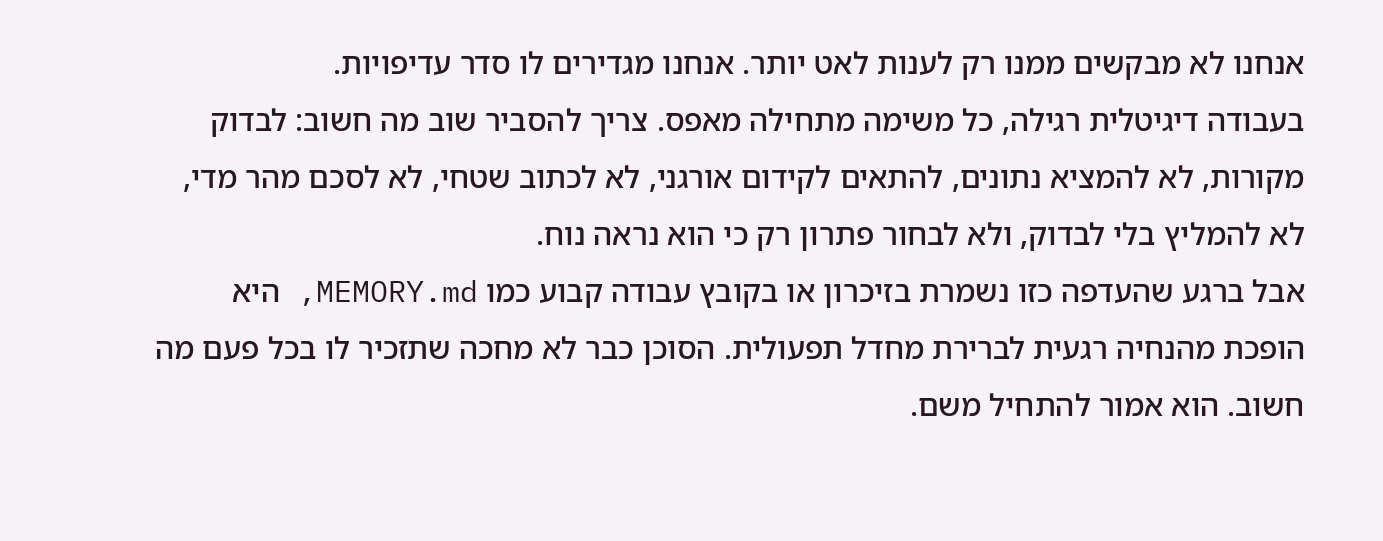אנחנו לא מבקשים ממנו רק לענות לאט יותר. אנחנו מגדירים לו סדר עדיפויות.
בעבודה דיגיטלית רגילה, כל משימה מתחילה מאפס. צריך להסביר שוב מה חשוב: לבדוק מקורות, לא להמציא נתונים, להתאים לקידום אורגני, לא לכתוב שטחי, לא לסכם מהר מדי, לא להמליץ בלי לבדוק, ולא לבחור פתרון רק כי הוא נראה נוח.
אבל ברגע שהעדפה כזו נשמרת בזיכרון או בקובץ עבודה קבוע כמו MEMORY.md, היא הופכת מהנחיה רגעית לברירת מחדל תפעולית. הסוכן כבר לא מחכה שתזכיר לו בכל פעם מה חשוב. הוא אמור להתחיל משם.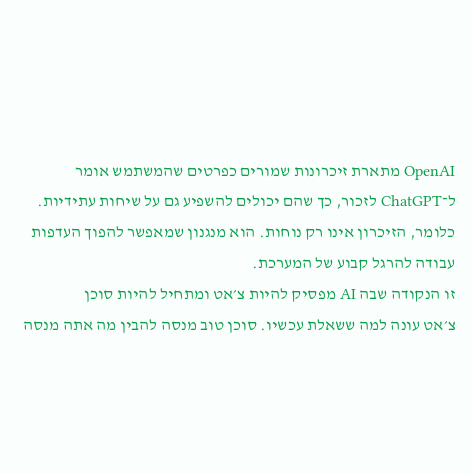OpenAI מתארת זיכרונות שמורים כפרטים שהמשתמש אומר ל־ChatGPT לזכור, כך שהם יכולים להשפיע גם על שיחות עתידיות. כלומר, הזיכרון אינו רק נוחות. הוא מנגנון שמאפשר להפוך העדפות עבודה להרגל קבוע של המערכת.
זו הנקודה שבה AI מפסיק להיות צ׳אט ומתחיל להיות סוכן
צ׳אט עונה למה ששאלת עכשיו. סוכן טוב מנסה להבין מה אתה מנסה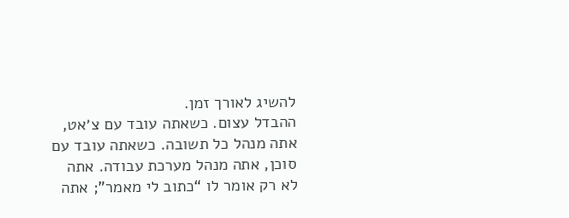להשיג לאורך זמן.
ההבדל עצום. כשאתה עובד עם צ׳אט, אתה מנהל כל תשובה. כשאתה עובד עם סוכן, אתה מנהל מערכת עבודה. אתה לא רק אומר לו “כתוב לי מאמר”; אתה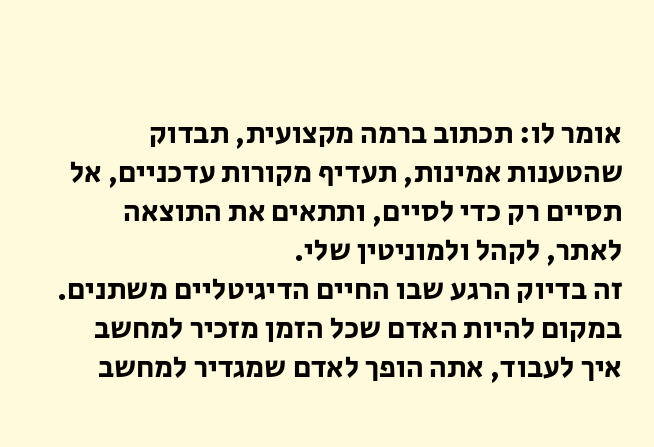אומר לו: תכתוב ברמה מקצועית, תבדוק שהטענות אמינות, תעדיף מקורות עדכניים, אל תסיים רק כדי לסיים, ותתאים את התוצאה לאתר, לקהל ולמוניטין שלי.
זה בדיוק הרגע שבו החיים הדיגיטליים משתנים. במקום להיות האדם שכל הזמן מזכיר למחשב איך לעבוד, אתה הופך לאדם שמגדיר למחשב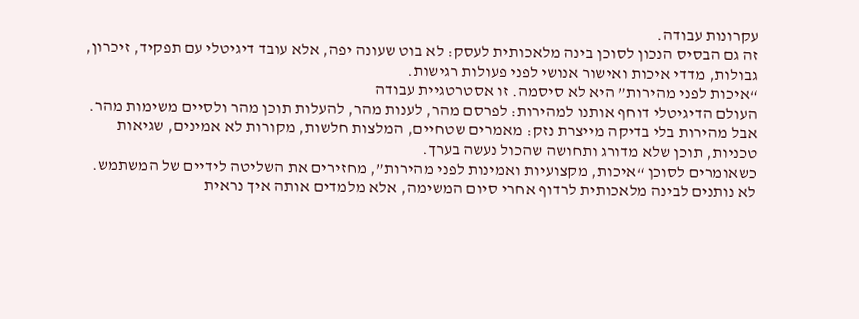עקרונות עבודה.
זה גם הבסיס הנכון לסוכן בינה מלאכותית לעסק: לא בוט שעונה יפה, אלא עובד דיגיטלי עם תפקיד, זיכרון, גבולות, מדדי איכות ואישור אנושי לפני פעולות רגישות.
“איכות לפני מהירות” היא לא סיסמה. זו אסטרטגיית עבודה
העולם הדיגיטלי דוחף אותנו למהירות: לפרסם מהר, לענות מהר, להעלות תוכן מהר ולסיים משימות מהר. אבל מהירות בלי בדיקה מייצרת נזק: מאמרים שטחיים, המלצות חלשות, מקורות לא אמינים, שגיאות טכניות, תוכן שלא מדורג ותחושה שהכול נעשה בערך.
כשאומרים לסוכן “איכות, מקצועיות ואמינות לפני מהירות”, מחזירים את השליטה לידיים של המשתמש. לא נותנים לבינה מלאכותית לרדוף אחרי סיום המשימה, אלא מלמדים אותה איך נראית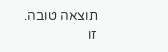תוצאה טובה.
זו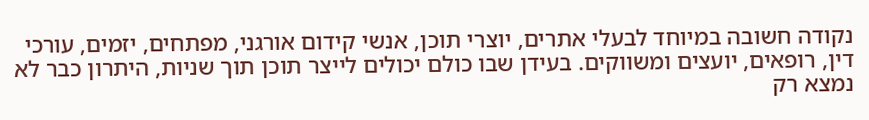נקודה חשובה במיוחד לבעלי אתרים, יוצרי תוכן, אנשי קידום אורגני, מפתחים, יזמים, עורכי דין, רופאים, יועצים ומשווקים. בעידן שבו כולם יכולים לייצר תוכן תוך שניות, היתרון כבר לא נמצא רק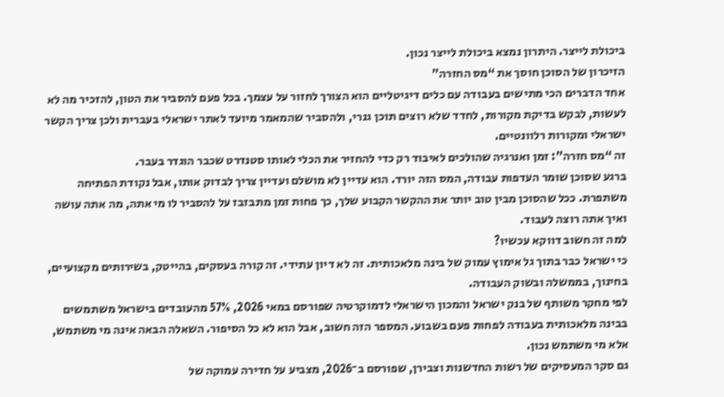ביכולת לייצר. היתרון נמצא ביכולת לייצר נכון.
הזיכרון של הסוכן חוסך את “מס החזרה”
אחד הדברים הכי מתישים בעבודה עם כלים דיגיטליים הוא הצורך לחזור על עצמך. בכל פעם להסביר את הטון, להזכיר מה לא לעשות, לבקש בדיקת מקורות, לחדד שלא רוצים תוכן גנרי, ולהסביר שהמאמר מיועד לאתר ישראלי בעברית ולכן צריך הקשר ישראלי ומקורות רלוונטיים.
זה “מס חזרה”: זמן ואנרגיה שהולכים לאיבוד רק כדי להחזיר את הכלי לאותו סטנדרט שכבר הוגדר בעבר.
ברגע שסוכן שומר העדפות עבודה, המס הזה יורד. הוא עדיין לא מושלם ועדיין צריך לבדוק אותו, אבל נקודת הפתיחה משתפרת. ככל שהסוכן מבין טוב יותר את ההקשר הקבוע שלך, כך פחות זמן מתבזבז על להסביר לו מי אתה, מה אתה עושה ואיך אתה רוצה לעבוד.
למה זה חשוב דווקא עכשיו?
כי ישראל כבר בתוך גל אימוץ עמוק של בינה מלאכותית. זה לא דיון עתידי. זה קורה בעסקים, בהייטק, בשירותים מקצועיים, בחינוך, בממשלה ובשוק העבודה.
לפי מחקר משותף של בנק ישראל והמכון הישראלי לדמוקרטיה שפורסם במאי 2026, 57% מהעובדים בישראל משתמשים בבינה מלאכותית בעבודה לפחות פעם בשבוע. המספר הזה חשוב, אבל הוא לא כל הסיפור. השאלה הבאה אינה מי משתמש, אלא מי משתמש נכון.
גם סקר המעסיקים של רשות החדשנות וצבירן, שפורסם ב־2026, מצביע על חדירה עמוקה של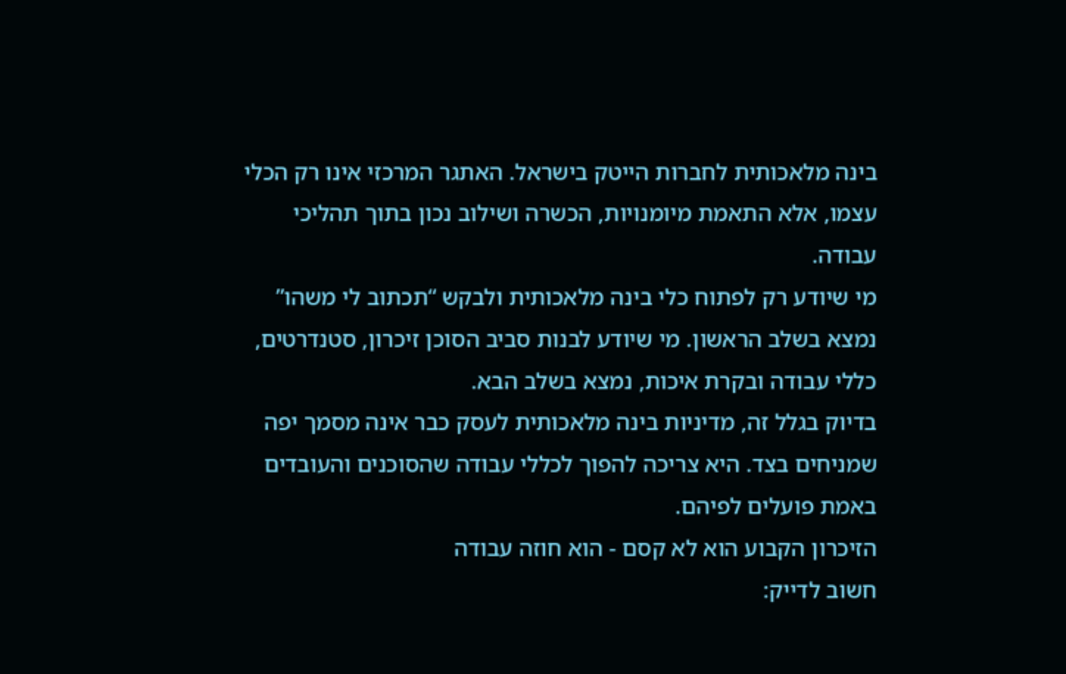בינה מלאכותית לחברות הייטק בישראל. האתגר המרכזי אינו רק הכלי עצמו, אלא התאמת מיומנויות, הכשרה ושילוב נכון בתוך תהליכי עבודה.
מי שיודע רק לפתוח כלי בינה מלאכותית ולבקש “תכתוב לי משהו” נמצא בשלב הראשון. מי שיודע לבנות סביב הסוכן זיכרון, סטנדרטים, כללי עבודה ובקרת איכות, נמצא בשלב הבא.
בדיוק בגלל זה, מדיניות בינה מלאכותית לעסק כבר אינה מסמך יפה שמניחים בצד. היא צריכה להפוך לכללי עבודה שהסוכנים והעובדים באמת פועלים לפיהם.
הזיכרון הקבוע הוא לא קסם - הוא חוזה עבודה
חשוב לדייק: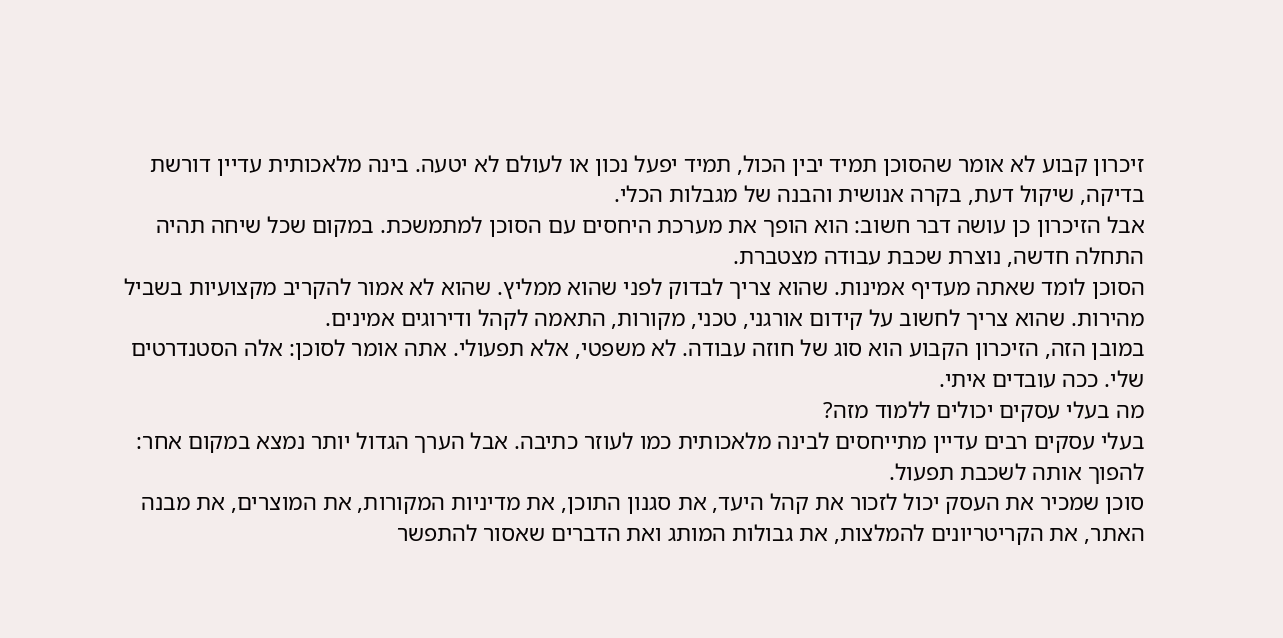זיכרון קבוע לא אומר שהסוכן תמיד יבין הכול, תמיד יפעל נכון או לעולם לא יטעה. בינה מלאכותית עדיין דורשת בדיקה, שיקול דעת, בקרה אנושית והבנה של מגבלות הכלי.
אבל הזיכרון כן עושה דבר חשוב: הוא הופך את מערכת היחסים עם הסוכן למתמשכת. במקום שכל שיחה תהיה התחלה חדשה, נוצרת שכבת עבודה מצטברת.
הסוכן לומד שאתה מעדיף אמינות. שהוא צריך לבדוק לפני שהוא ממליץ. שהוא לא אמור להקריב מקצועיות בשביל מהירות. שהוא צריך לחשוב על קידום אורגני, טכני, מקורות, התאמה לקהל ודירוגים אמינים.
במובן הזה, הזיכרון הקבוע הוא סוג של חוזה עבודה. לא משפטי, אלא תפעולי. אתה אומר לסוכן: אלה הסטנדרטים שלי. ככה עובדים איתי.
מה בעלי עסקים יכולים ללמוד מזה?
בעלי עסקים רבים עדיין מתייחסים לבינה מלאכותית כמו לעוזר כתיבה. אבל הערך הגדול יותר נמצא במקום אחר: להפוך אותה לשכבת תפעול.
סוכן שמכיר את העסק יכול לזכור את קהל היעד, את סגנון התוכן, את מדיניות המקורות, את המוצרים, את מבנה האתר, את הקריטריונים להמלצות, את גבולות המותג ואת הדברים שאסור להתפשר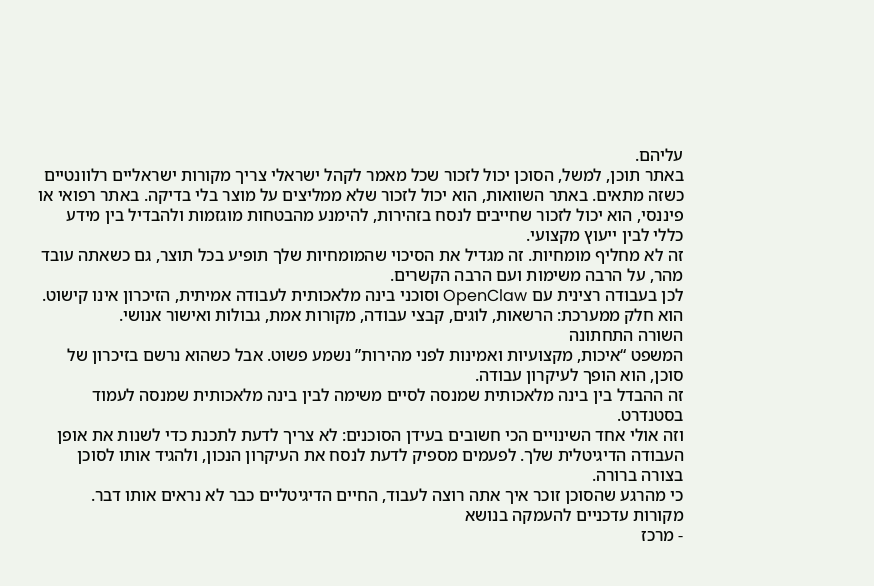עליהם.
באתר תוכן, למשל, הסוכן יכול לזכור שכל מאמר לקהל ישראלי צריך מקורות ישראליים רלוונטיים כשזה מתאים. באתר השוואות, הוא יכול לזכור שלא ממליצים על מוצר בלי בדיקה. באתר רפואי או פיננסי, הוא יכול לזכור שחייבים לנסח בזהירות, להימנע מהבטחות מוגזמות ולהבדיל בין מידע כללי לבין ייעוץ מקצועי.
זה לא מחליף מומחיות. זה מגדיל את הסיכוי שהמומחיות שלך תופיע בכל תוצר, גם כשאתה עובד מהר, על הרבה משימות ועם הרבה הקשרים.
לכן בעבודה רצינית עם OpenClaw וסוכני בינה מלאכותית לעבודה אמיתית, הזיכרון אינו קישוט. הוא חלק ממערכת: הרשאות, לוגים, קבצי עבודה, מקורות אמת, גבולות ואישור אנושי.
השורה התחתונה
המשפט “איכות, מקצועיות ואמינות לפני מהירות” נשמע פשוט. אבל כשהוא נרשם בזיכרון של סוכן, הוא הופך לעיקרון עבודה.
זה ההבדל בין בינה מלאכותית שמנסה לסיים משימה לבין בינה מלאכותית שמנסה לעמוד בסטנדרט.
וזה אולי אחד השינויים הכי חשובים בעידן הסוכנים: לא צריך לדעת לתכנת כדי לשנות את אופן העבודה הדיגיטלית שלך. לפעמים מספיק לדעת לנסח את העיקרון הנכון, ולהגיד אותו לסוכן בצורה ברורה.
כי מהרגע שהסוכן זוכר איך אתה רוצה לעבוד, החיים הדיגיטליים כבר לא נראים אותו דבר.
מקורות עדכניים להעמקה בנושא
- מרכז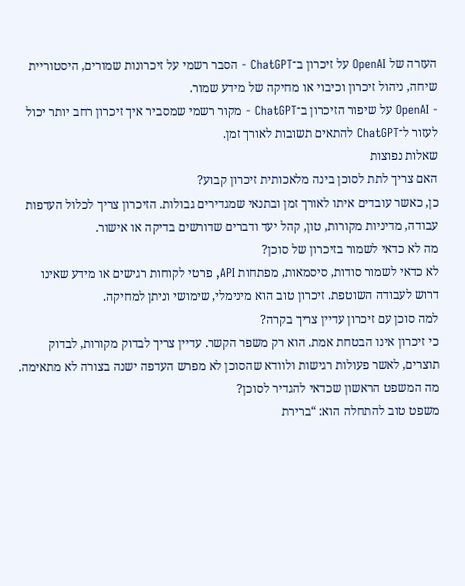העזרה של OpenAI על זיכרון ב־ChatGPT - הסבר רשמי על זיכרונות שמורים, היסטוריית שיחה, ניהול זיכרון וכיבוי או מחיקה של מידע שמור.
- OpenAI על שיפור הזיכרון ב־ChatGPT - מקור רשמי שמסביר איך זיכרון רחב יותר יכול לעזור ל־ChatGPT להתאים תשובות לאורך זמן.
שאלות נפוצות
האם צריך לתת לסוכן בינה מלאכותית זיכרון קבוע?
כן, כאשר עובדים איתו לאורך זמן ובתנאי שמגדירים גבולות. הזיכרון צריך לכלול העדפות עבודה, מדיניות מקורות, טון, קהל יעד ודברים שדורשים בדיקה או אישור.
מה לא כדאי לשמור בזיכרון של סוכן?
לא כדאי לשמור סודות, סיסמאות, מפתחות API, פרטי לקוחות רגישים או מידע שאינו דרוש לעבודה השוטפת. זיכרון טוב הוא מינימלי, שימושי וניתן למחיקה.
למה סוכן עם זיכרון עדיין צריך בקרה?
כי זיכרון אינו הבטחת אמת. הוא רק משפר הקשר. עדיין צריך לבדוק מקורות, לבדוק תוצרים, לאשר פעולות רגישות ולוודא שהסוכן לא מפרש העדפה ישנה בצורה לא מתאימה.
מה המשפט הראשון שכדאי להגדיר לסוכן?
משפט טוב להתחלה הוא: “ברירת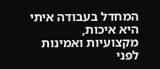המחדל בעבודה איתי היא איכות, מקצועיות ואמינות לפני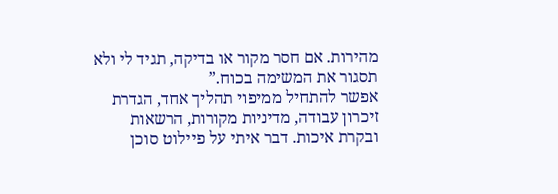מהירות. אם חסר מקור או בדיקה, תגיד לי ולא תסגור את המשימה בכוח.”
אפשר להתחיל ממיפוי תהליך אחד, הגדרת זיכרון עבודה, מדיניות מקורות, הרשאות ובקרת איכות. דבר איתי על פיילוט סוכן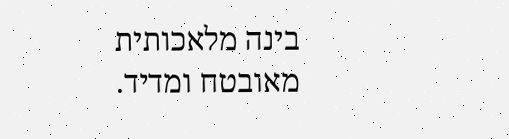בינה מלאכותית מאובטח ומדיד.